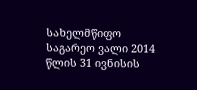სახელმწიფო საგარეო ვალი 2014 წლის 31 ივნისის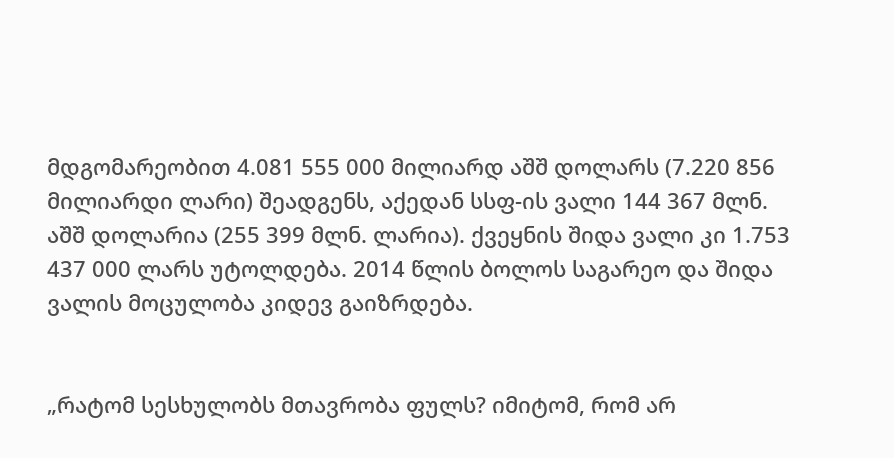მდგომარეობით 4.081 555 000 მილიარდ აშშ დოლარს (7.220 856 მილიარდი ლარი) შეადგენს, აქედან სსფ-ის ვალი 144 367 მლნ. აშშ დოლარია (255 399 მლნ. ლარია). ქვეყნის შიდა ვალი კი 1.753 437 000 ლარს უტოლდება. 2014 წლის ბოლოს საგარეო და შიდა ვალის მოცულობა კიდევ გაიზრდება.


„რატომ სესხულობს მთავრობა ფულს? იმიტომ, რომ არ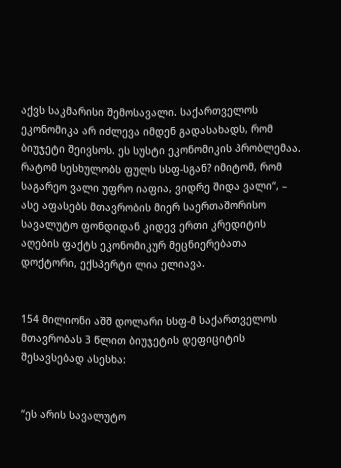აქვს საკმარისი შემოსავალი. საქართველოს ეკონომიკა არ იძლევა იმდენ გადასახადს, რომ ბიუჯეტი შეივსოს. ეს სუსტი ეკონომიკის პრობლემაა. რატომ სესხულობს ფულს სსფ-სგან? იმიტომ, რომ საგარეო ვალი უფრო იაფია, ვიდრე შიდა ვალი“, – ასე აფასებს მთავრობის მიერ საერთაშორისო სავალუტო ფონდიდან კიდევ ერთი კრედიტის აღების ფაქტს ეკონომიკურ მეცნიერებათა დოქტორი, ექსპერტი ლია ელიავა.


154 მილიონი აშშ დოლარი სსფ-მ საქართველოს მთავრობას 3 წლით ბიუჯეტის დეფიციტის შესავსებად ასესხა:


“ეს არის სავალუტო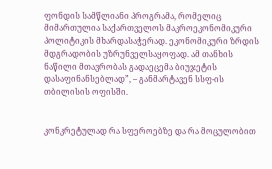ფონდის სამწლიანი პროგრამა, რომელიც მიმართულია საქართველოს მაკროეკონომიკური პოლიტიკის მხარდასაჭერად. ეკონომიკური ზრდის მდგრადობის უზრუნველსაყოფად. ამ თანხის ნაწილი მთავრობას გადაეცემა ბიუჯეტის დასაფინანსებლად”, – განმარტავენ სსფ-ის თბილისის ოფისში.


კონკრეტულად რა სფეროებზე და რა მოცულობით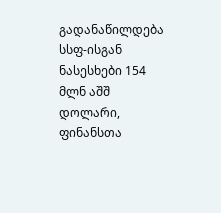გადანაწილდება სსფ-ისგან ნასესხები 154 მლნ აშშ დოლარი, ფინანსთა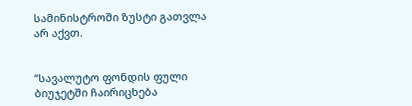სამინისტროში ზუსტი გათვლა არ აქვთ.


“სავალუტო ფონდის ფული ბიუჯეტში ჩაირიცხება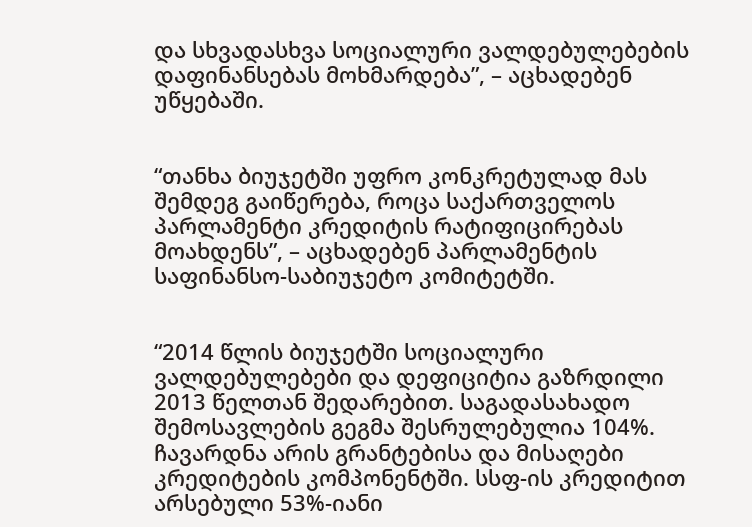და სხვადასხვა სოციალური ვალდებულებების დაფინანსებას მოხმარდება”, – აცხადებენ უწყებაში.


“თანხა ბიუჯეტში უფრო კონკრეტულად მას შემდეგ გაიწერება, როცა საქართველოს პარლამენტი კრედიტის რატიფიცირებას მოახდენს”, – აცხადებენ პარლამენტის საფინანსო-საბიუჯეტო კომიტეტში.


“2014 წლის ბიუჯეტში სოციალური ვალდებულებები და დეფიციტია გაზრდილი 2013 წელთან შედარებით. საგადასახადო შემოსავლების გეგმა შესრულებულია 104%. ჩავარდნა არის გრანტებისა და მისაღები კრედიტების კომპონენტში. სსფ-ის კრედიტით არსებული 53%-იანი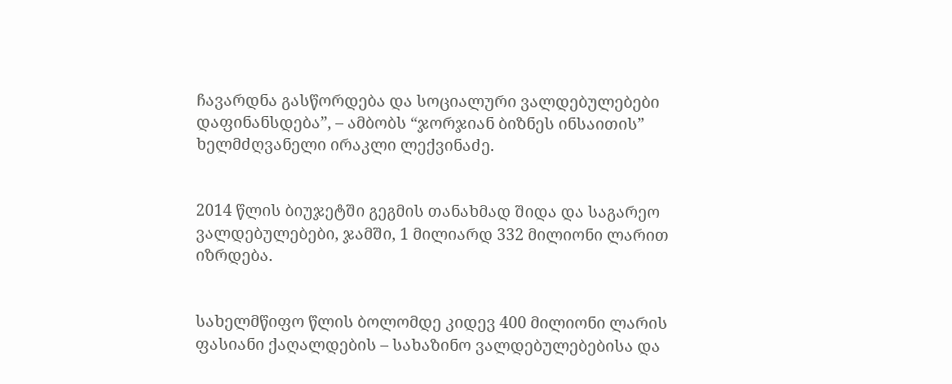ჩავარდნა გასწორდება და სოციალური ვალდებულებები დაფინანსდება”, – ამბობს “ჯორჯიან ბიზნეს ინსაითის” ხელმძღვანელი ირაკლი ლექვინაძე.


2014 წლის ბიუჯეტში გეგმის თანახმად შიდა და საგარეო ვალდებულებები, ჯამში, 1 მილიარდ 332 მილიონი ლარით იზრდება.


სახელმწიფო წლის ბოლომდე კიდევ 400 მილიონი ლარის ფასიანი ქაღალდების – სახაზინო ვალდებულებებისა და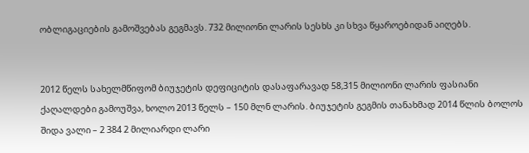ობლიგაციების გამოშვებას გეგმავს. 732 მილიონი ლარის სესხს კი სხვა წყაროებიდან აიღებს.


2012 წელს სახელმწიფომ ბიუჯეტის დეფიციტის დასაფარავად 58,315 მილიონი ლარის ფასიანი ქაღალდები გამოუშვა, ხოლო 2013 წელს – 150 მლნ ლარის. ბიუჯეტის გეგმის თანახმად 2014 წლის ბოლოს შიდა ვალი – 2 384 2 მილიარდი ლარი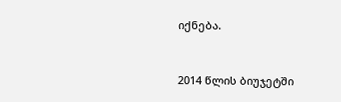იქნება.


2014 წლის ბიუჯეტში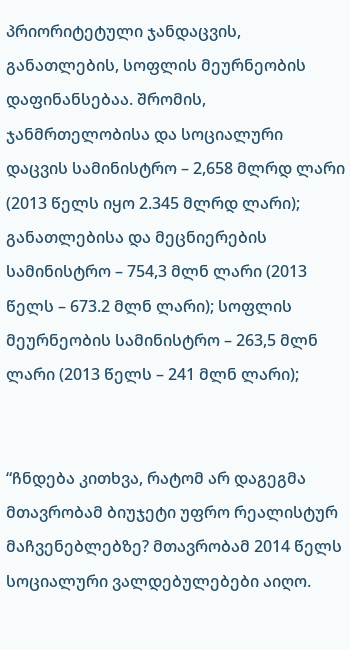პრიორიტეტული ჯანდაცვის, განათლების, სოფლის მეურნეობის დაფინანსებაა. შრომის, ჯანმრთელობისა და სოციალური დაცვის სამინისტრო – 2,658 მლრდ ლარი (2013 წელს იყო 2.345 მლრდ ლარი); განათლებისა და მეცნიერების სამინისტრო – 754,3 მლნ ლარი (2013 წელს – 673.2 მლნ ლარი); სოფლის მეურნეობის სამინისტრო – 263,5 მლნ ლარი (2013 წელს – 241 მლნ ლარი);


“ჩნდება კითხვა, რატომ არ დაგეგმა მთავრობამ ბიუჯეტი უფრო რეალისტურ მაჩვენებლებზე? მთავრობამ 2014 წელს სოციალური ვალდებულებები აიღო.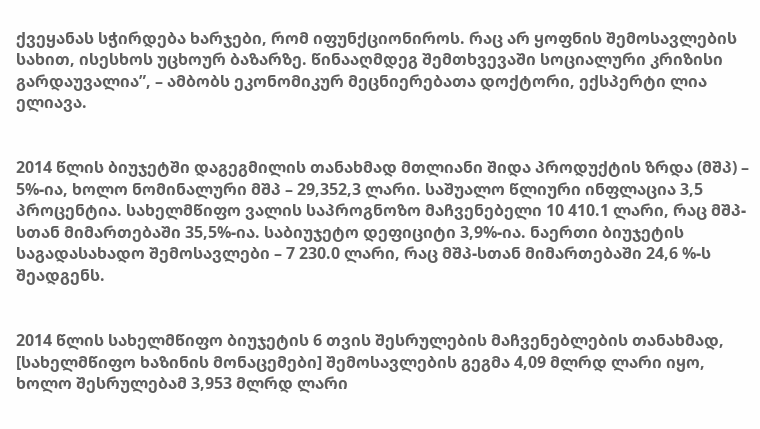ქვეყანას სჭირდება ხარჯები, რომ იფუნქციონიროს. რაც არ ყოფნის შემოსავლების სახით, ისესხოს უცხოურ ბაზარზე. წინააღმდეგ შემთხვევაში სოციალური კრიზისი გარდაუვალია”, – ამბობს ეკონომიკურ მეცნიერებათა დოქტორი, ექსპერტი ლია ელიავა.


2014 წლის ბიუჯეტში დაგეგმილის თანახმად მთლიანი შიდა პროდუქტის ზრდა (მშპ) – 5%-ია, ხოლო ნომინალური მშპ – 29,352,3 ლარი. საშუალო წლიური ინფლაცია 3,5 პროცენტია. სახელმწიფო ვალის საპროგნოზო მაჩვენებელი 10 410.1 ლარი, რაც მშპ-სთან მიმართებაში 35,5%-ია. საბიუჯეტო დეფიციტი 3,9%-ია. ნაერთი ბიუჯეტის საგადასახადო შემოსავლები – 7 230.0 ლარი, რაც მშპ-სთან მიმართებაში 24,6 %-ს შეადგენს.


2014 წლის სახელმწიფო ბიუჯეტის 6 თვის შესრულების მაჩვენებლების თანახმად, [სახელმწიფო ხაზინის მონაცემები] შემოსავლების გეგმა 4,09 მლრდ ლარი იყო, ხოლო შესრულებამ 3,953 მლრდ ლარი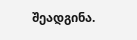შეადგინა.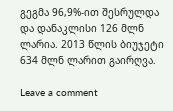გეგმა 96,9%-ით შესრულდა და დანაკლისი 126 მლნ ლარია. 2013 წლის ბიუჯეტი 634 მლნ ლარით გაირღვა.

Leave a comment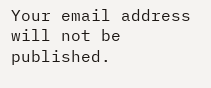Your email address will not be published.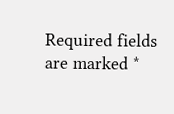Required fields are marked *